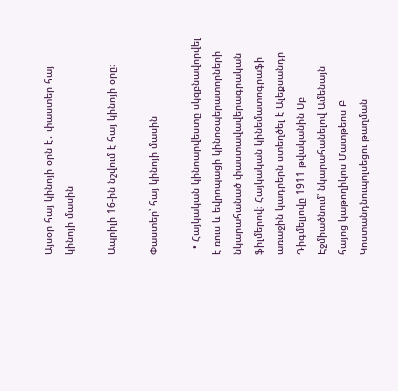Այսօր հայ կինոյի օրն է․ փաստեր հայ կինոյի մասին

Ապրիլի 16-ին նշվում է հայ կինոյի օրը։

Փաստեր՝ հայ կինոյի մասին

  • Հայկական կինոարվեստը սկզբնավորվել է ռուս և եվրոպացի կինոօպերատորների նկարահանած փաստավավերագրական ֆիլմերով։ Հայկական կինեմատոգրաֆի առաջին կադրերն ստեղծել է Ալեքսանդր Դիգմելյովը 1911 թվականին Սբ Էջմիածնում՝ նկարահանելով Ամենայն հայոց կաթողիկոս Մատթեոս Բ Կոստանդնուպոլսեցու թաղման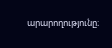արարողությունը։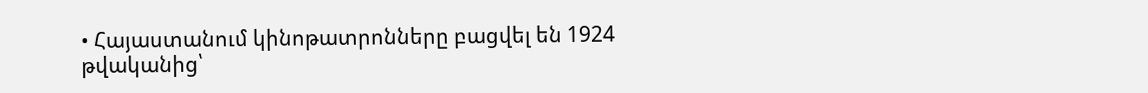• Հայաստանում կինոթատրոնները բացվել են 1924 թվականից՝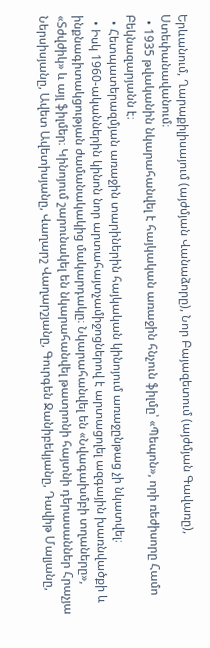Երևանում, Ղարաքիլիսայում (այժմյան Վանաձորը), Նոր Բայազետում (այժմյան Գավառը), Ստեփանավանում։
  • 1935 թվականին նկարահանվել է հայկական առաջին հնչուն ֆիլմը՝ «Պեպոն», որի ռեժիսորը Համո Բեկնազարյանն է։
  • Հետպատերազմյան առաջին տարիներին հայկական կինոյում առաջընթաց չի նկատվել։
  • Իսկ 1960-ականներին կինոն նոր արտահայտչամիջոցներով է արտացոլել ազգային խառնվածքի և ինքնագիտակցության ժամանակակից մակարդակը։ Նկարահանվել են «Նվագախմբի տղաները», «Տժվժիկ» և այլ ֆիլմեր։ Կինոյում շարունակել են նկարահանվել թատրոնի հայտնի դերասաններ Հրաչյա Ներսիսյանը, Ավետ Ավետիսյանը, Վաղարշ Վաղարշյանը, Գուրգեն Ջանիբեկյանը, Դավիթ Մալյանը,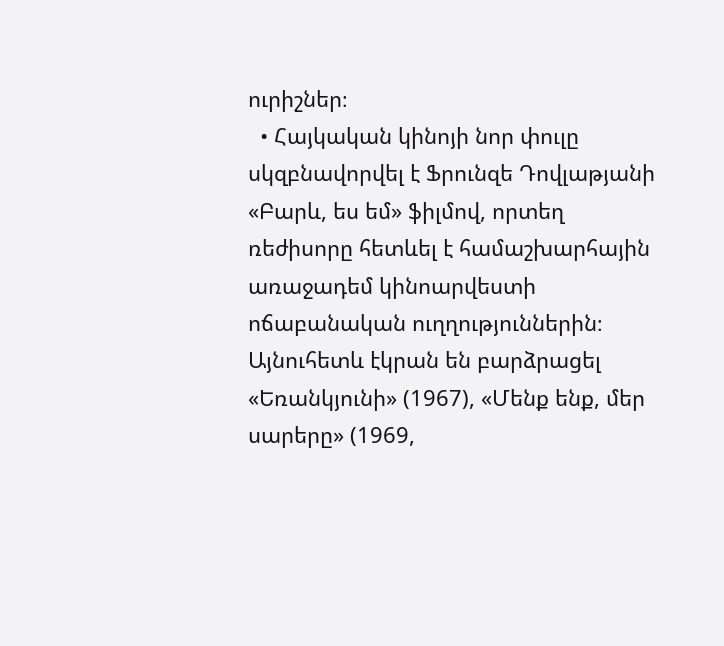ուրիշներ։
  • Հայկական կինոյի նոր փուլը սկզբնավորվել է Ֆրունզե Դովլաթյանի «Բարև, ես եմ» ֆիլմով, որտեղ ռեժիսորը հետևել է համաշխարհային առաջադեմ կինոարվեստի ոճաբանական ուղղություններին։ Այնուհետև էկրան են բարձրացել «Եռանկյունի» (1967), «Մենք ենք, մեր սարերը» (1969,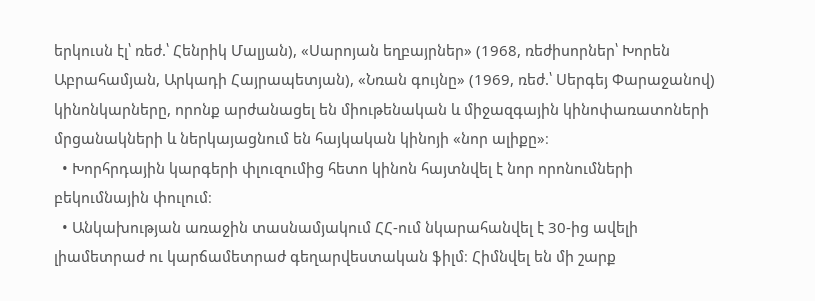երկուսն էլ՝ ռեժ.՝ Հենրիկ Մալյան), «Սարոյան եղբայրներ» (1968, ռեժիսորներ՝ Խորեն Աբրահամյան, Արկադի Հայրապետյան), «Նռան գույնը» (1969, ռեժ.՝ Սերգեյ Փարաջանով) կինոնկարները, որոնք արժանացել են միութենական և միջազգային կինոփառատոների մրցանակների և ներկայացնում են հայկական կինոյի «նոր ալիքը»։
  • Խորհրդային կարգերի փլուզումից հետո կինոն հայտնվել է նոր որոնումների բեկումնային փուլում։
  • Անկախության առաջին տասնամյակում ՀՀ-ում նկարահանվել է 30-ից ավելի լիամետրաժ ու կարճամետրաժ գեղարվեստական ֆիլմ։ Հիմնվել են մի շարք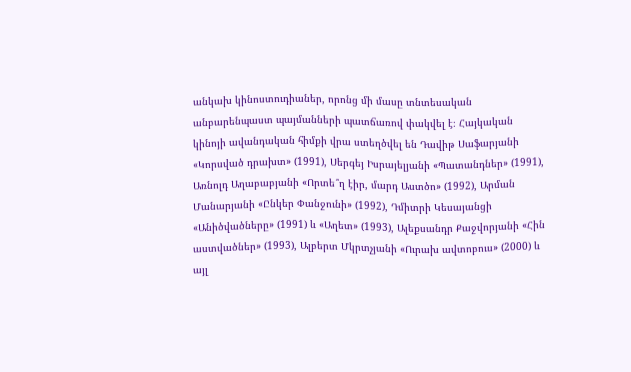անկախ կինոստուդիաներ, որոնց մի մասը տնտեսական անբարենպաստ պայմանների պատճառով փակվել է։ Հայկական կինոյի ավանդական հիմքի վրա ստեղծվել են Դավիթ Սաֆարյանի «Կորսված դրախտ» (1991), Սերգեյ Իսրայելյանի «Պատանդներ» (1991), Առնոլդ Աղաբաբյանի «Որտե՞ղ էիր, մարդ Աստծո» (1992), Արման Մանարյանի «Ընկեր Փանջունի» (1992), Դմիտրի Կեսայանցի «Անիծվածները» (1991) և «Աղետ» (1993), Ալեքսանդր Քաջվորյանի «Հին աստվածներ» (1993), Ալբերտ Մկրտչյանի «Ուրախ ավտոբուս» (2000) և այլ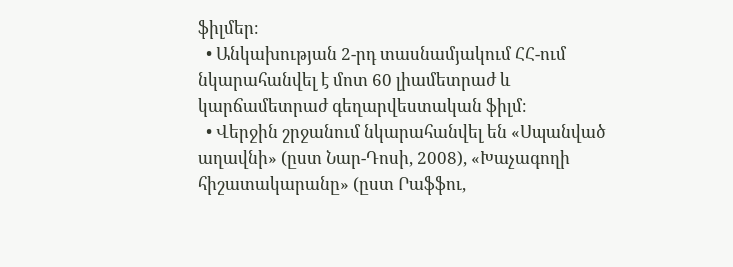ֆիլմեր։
  • Անկախության 2-րդ տասնամյակում ՀՀ-ում նկարահանվել է մոտ 60 լիամետրաժ և կարճամետրաժ գեղարվեստական ֆիլմ։
  • Վերջին շրջանում նկարահանվել են «Սպանված աղավնի» (ըստ Նար-Դոսի, 2008), «Խաչագողի հիշատակարանը» (ըստ Րաֆֆու,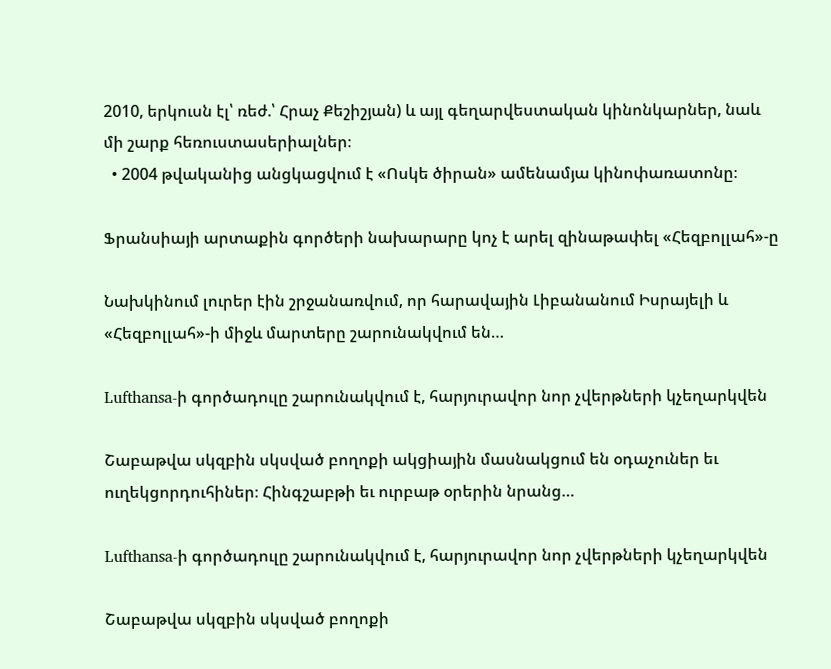2010, երկուսն էլ՝ ռեժ.՝ Հրաչ Քեշիշյան) և այլ գեղարվեստական կինոնկարներ, նաև մի շարք հեռուստասերիալներ։
  • 2004 թվականից անցկացվում է «Ոսկե ծիրան» ամենամյա կինոփառատոնը։

Ֆրանսիայի արտաքին գործերի նախարարը կոչ է արել զինաթափել «Հեզբոլլահ»-ը

Նախկինում լուրեր էին շրջանառվում, որ հարավային Լիբանանում Իսրայելի և «Հեզբոլլահ»-ի միջև մարտերը շարունակվում են…

Lufthansa-ի գործադուլը շարունակվում է, հարյուրավոր նոր չվերթների կչեղարկվեն

Շաբաթվա սկզբին սկսված բողոքի ակցիային մասնակցում են օդաչուներ եւ ուղեկցորդուհիներ։ Հինգշաբթի եւ ուրբաթ օրերին նրանց…

Lufthansa-ի գործադուլը շարունակվում է, հարյուրավոր նոր չվերթների կչեղարկվեն

Շաբաթվա սկզբին սկսված բողոքի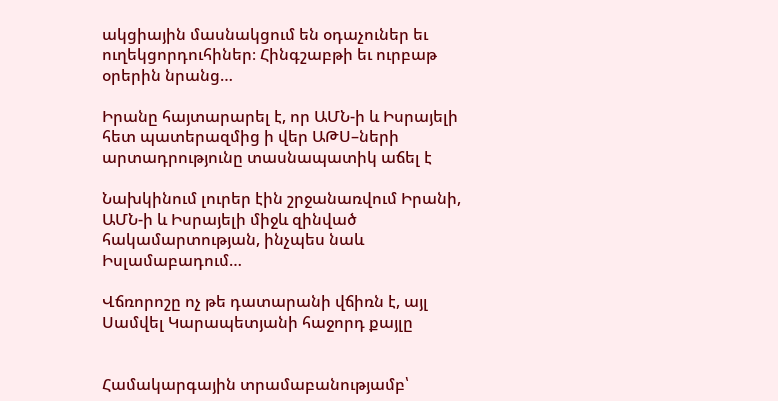ակցիային մասնակցում են օդաչուներ եւ ուղեկցորդուհիներ։ Հինգշաբթի եւ ուրբաթ օրերին նրանց…

Իրանը հայտարարել է, որ ԱՄՆ-ի և Իսրայելի հետ պատերազմից ի վեր ԱԹՍ–ների արտադրությունը տասնապատիկ աճել է

Նախկինում լուրեր էին շրջանառվում Իրանի, ԱՄՆ-ի և Իսրայելի միջև զինված հակամարտության, ինչպես նաև Իսլամաբադում…

Վճռորոշը ոչ թե դատարանի վճիռն է, այլ Սամվել Կարապետյանի հաջորդ քայլը


Համակարգային տրամաբանությամբ՝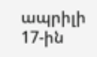ապրիլի 17-ին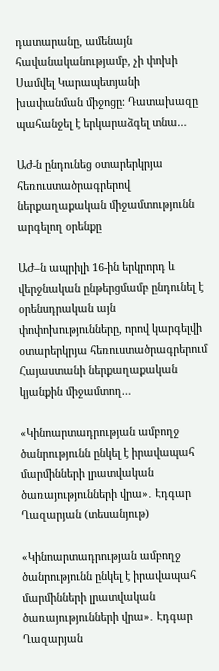դատարանը, ամենայն հավանականությամբ, չի փոխի Սամվել Կարապետյանի խափանման միջոցը։ Դատախազը պահանջել է երկարաձգել տնա…

ԱԺ-ն ընդունեց օտարերկրյա հեռուստածրագրերով ներքաղաքական միջամտությունն արգելող օրենքը

ԱԺ–ն ապրիլի 16-ին երկրորդ և վերջնական ընթերցմամբ ընդունել է օրենսդրական այն փոփոխությունները, որով կարգելվի օտարերկրյա հեռուստածրագրերում Հայաստանի ներքաղաքական կյանքին միջամտող…

«Կինոարտադրության ամբողջ ծանրությունն ընկել է իրավապահ մարմինների լրատվական ծառայությունների վրա»․ Էդգար Ղազարյան (տեսանյութ)

«Կինոարտադրության ամբողջ ծանրությունն ընկել է իրավապահ մարմինների լրատվական ծառայությունների վրա»․ Էդգար Ղազարյան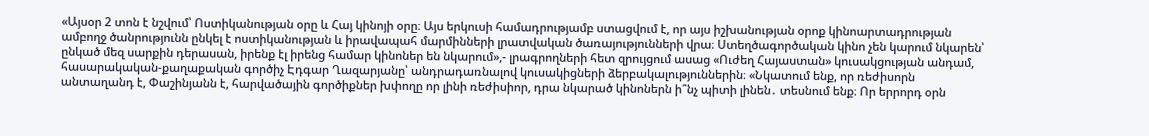«Այսօր 2 տոն է նշվում՝ Ոստիկանության օրը և Հայ կինոյի օրը։ Այս երկուսի համադրությամբ ստացվում է, որ այս իշխանության օրոք կինոարտադրության ամբողջ ծանրությունն ընկել է ոստիկանության և իրավապահ մարմինների լրատվական ծառայությունների վրա։ Ստեղծագործական կինո չեն կարում նկարեն՝ ընկած մեզ սարքին դերասան, իրենք էլ իրենց համար կինոներ են նկարում»,- լրագրողների հետ զրույցում ասաց «Ուժեղ Հայաստան» կուսակցության անդամ, հասարակական-քաղաքական գործիչ Էդգար Ղազարյանը՝ անդրադառնալով կուսակիցների ձերբակալություններին։ «Նկատում ենք, որ ռեժիսորն անտաղանդ է, Փաշինյանն է, հարվածային գործիքներ խփողը որ լինի ռեժիսիոր, դրա նկարած կինոներն ի՞նչ պիտի լինեն․ տեսնում ենք։ Որ երրորդ օրն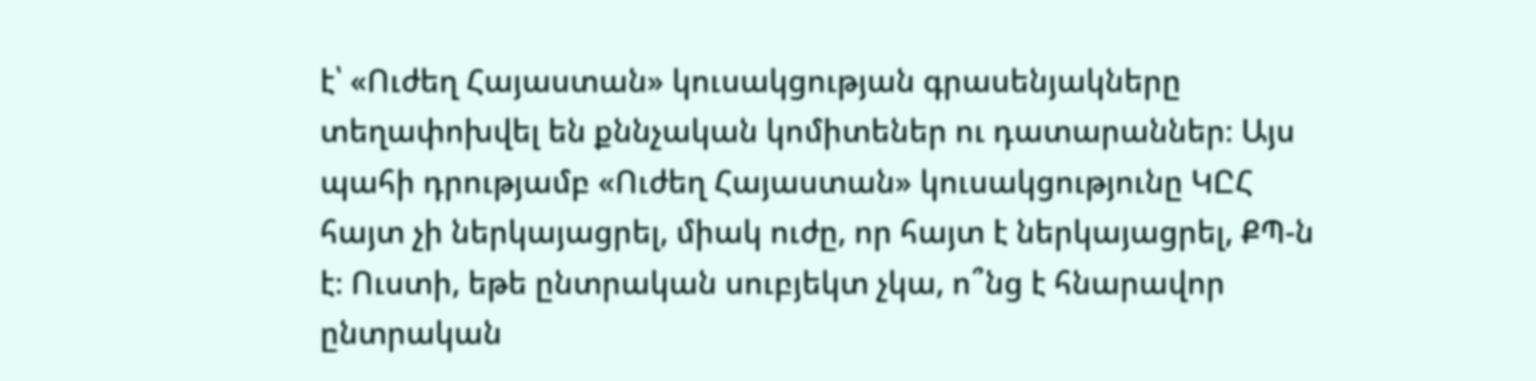է՝ «Ուժեղ Հայաստան» կուսակցության գրասենյակները տեղափոխվել են քննչական կոմիտեներ ու դատարաններ։ Այս պահի դրությամբ «Ուժեղ Հայաստան» կուսակցությունը ԿԸՀ հայտ չի ներկայացրել, միակ ուժը, որ հայտ է ներկայացրել, ՔՊ-ն է։ Ուստի, եթե ընտրական սուբյեկտ չկա, ո՞նց է հնարավոր ընտրական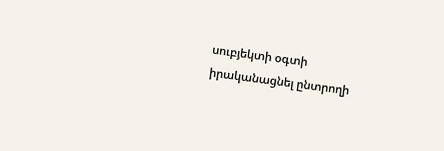սուբյեկտի օգտի իրականացնել ընտրողի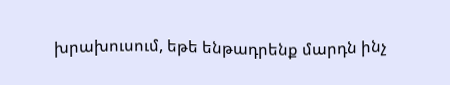խրախուսում, եթե ենթադրենք մարդն ինչ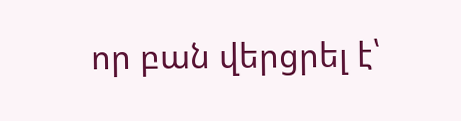որ բան վերցրել է՝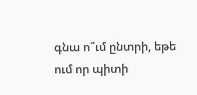գնա ո՞ւմ ընտրի, եթե ում որ պիտի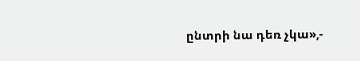ընտրի նա դեռ չկա»,-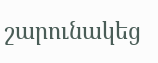շարունակեց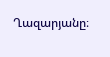Ղազարյանը։